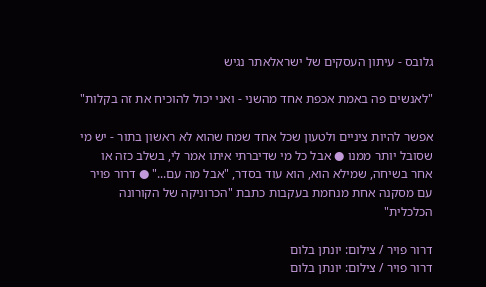גלובס - עיתון העסקים של ישראלאתר נגיש

"לאנשים פה באמת אכפת אחד מהשני - ואני יכול להוכיח את זה בקלות"

אפשר להיות ציניים ולטעון שכל אחד שמח שהוא לא ראשון בתור - יש מי שסובל יותר ממנו ● אבל כל מי שדיברתי איתו אמר לי, בשלב כזה או אחר בשיחה, שמילא הוא, הוא עוד בסדר, "אבל מה עם..." ● דרור פויר עם מסקנה אחת מנחמת בעקבות כתבת "הכרוניקה של הקורונה הכלכלית"

דרור פויר / צילום: יונתן בלום
דרור פויר / צילום: יונתן בלום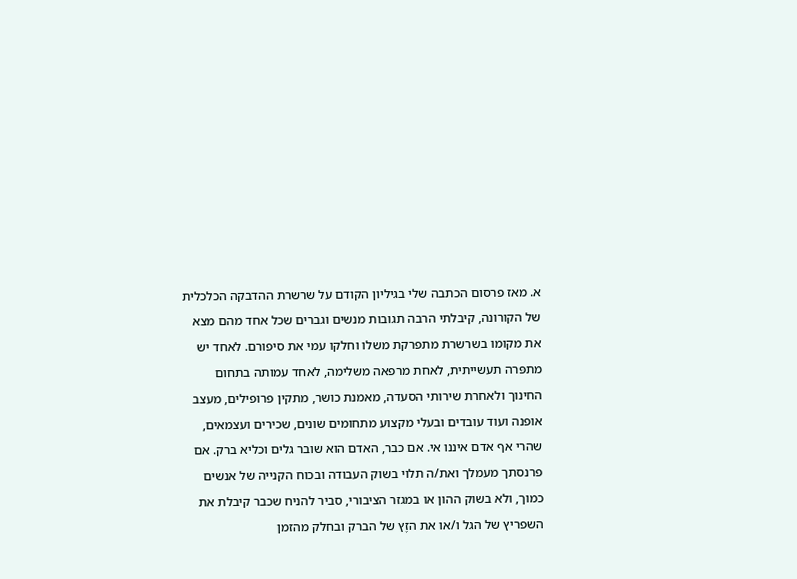א. מאז פרסום הכתבה שלי בגיליון הקודם על שרשרת ההדבקה הכלכלית של הקורונה, קיבלתי הרבה תגובות מנשים וגברים שכל אחד מהם מצא את מקומו בשרשרת מתפרקת משלו וחלקו עמי את סיפורם. לאחד יש מתפּרה תעשייתית, לאחת מרפאה משלימה, לאחד עמותה בתחום החינוך ולאחרת שירותי הסעדה, מאמנת כושר, מתקין פרופילים, מעצב אופנה ועוד עובדים ובעלי מקצוע מתחומים שונים, שכירים ועצמאים, שהרי אף אדם איננו אי. אם כבר, האדם הוא שובר גלים וכליא ברק. אם פרנסתך מעמלך ואת/ה תלוי בשוק העבודה ובכוח הקנייה של אנשים כמוך, ולא בשוק ההון או במגזר הציבורי, סביר להניח שכבר קיבלת את השפריץ של הגל ו/או את הזֶץ של הברק ובחלק מהזמן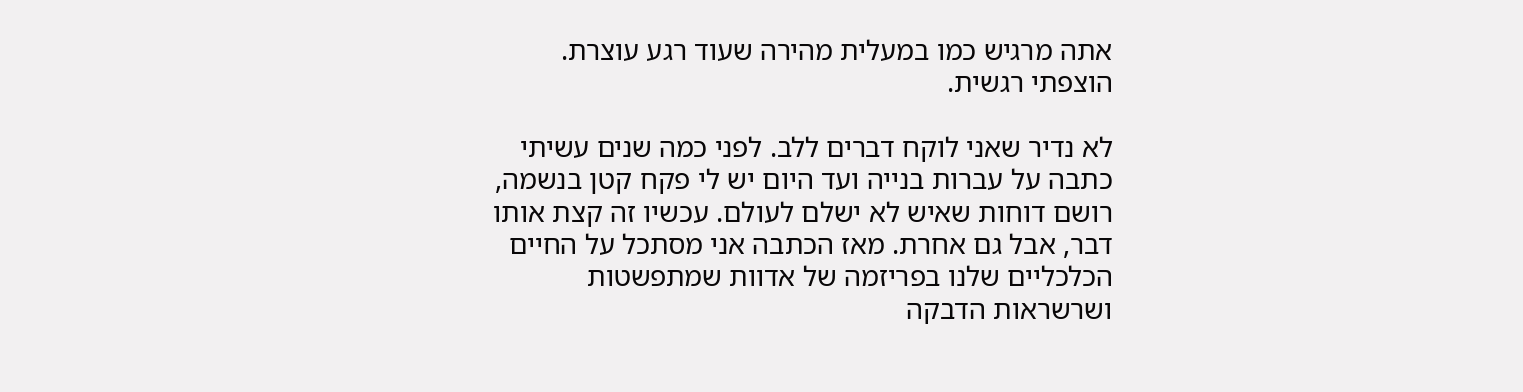אתה מרגיש כמו במעלית מהירה שעוד רגע עוצרת. הוצפתי רגשית.

לא נדיר שאני לוקח דברים ללב. לפני כמה שנים עשיתי כתבה על עברות בנייה ועד היום יש לי פקח קטן בנשמה, רושם דוחות שאיש לא ישלם לעולם. עכשיו זה קצת אותו דבר, אבל גם אחרת. מאז הכתבה אני מסתכל על החיים הכלכליים שלנו בפריזמה של אדוות שמתפשטות ושרשראות הדבקה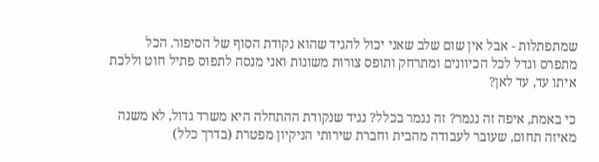שמתפתלות - אבל אין שום שלב שאני יכול להגיד שהוא נקודת הסוף של הסיפור. הכל מתפרס וגדל לכל הכיוונים ומתרחק ותופס צורות משונות ואני מנסה לתפוס פתיל חוט וללכת איתו עד, עד לאן?

כי באמת, איפה זה נגמר? זה נגמר בכלל? נגיד שנקודת ההתחלה היא משרד גדול, לא משנה מאיזה תחום, שעובר לעבודה מהבית וחברת שירותי הניקיון מפטרת (בדרך כלל)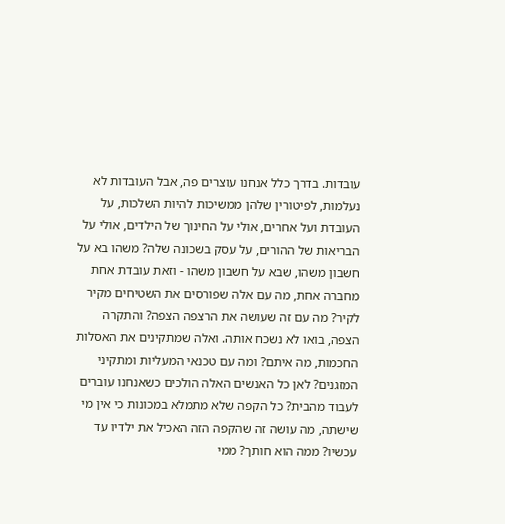עובדות. בדרך כלל אנחנו עוצרים פה, אבל העובדות לא נעלמות, לפיטורין שלהן ממשיכות להיות השלכות, על העובדת ועל אחרים, אולי על החינוך של הילדים, אולי על הבריאות של ההורים, על עסק בשכונה שלה? משהו בא על חשבון משהו, שבא על חשבון משהו - וזאת עובדת אחת מחברה אחת, מה עם אלה שפורסים את השטיחים מקיר לקיר? מה עם זה שעושה את הרצפה הצפה? והתקרה הצפה, בואו לא נשכח אותה. ואלה שמתקינים את האסלות החכמות, מה איתם? ומה עם טכנאי המעליות ומתקיני המזגנים? לאן כל האנשים האלה הולכים כשאנחנו עוברים לעבוד מהבית? כל הקפה שלא מתמלא במכונות כי אין מי שישתה, מה עושה זה שהקפה הזה האכיל את ילדיו עד עכשיו? ממה הוא חותך? ממי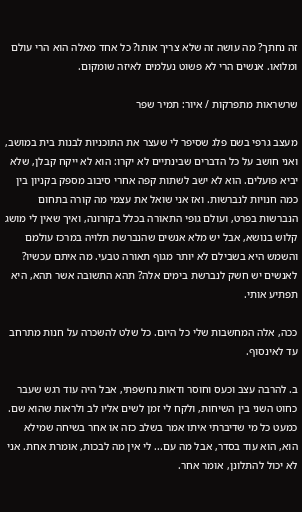זה נחתך? מה עושה זה שלא צריך אותו? כל אחד מאלה הוא הרי עולם ומלואו. אנשים הרי לא פשוט נעלמים לאיזה שומקום.

שרשראות מתפרקות / איור: תמיר שפר

מעצב גרפי בשם פלג שסיפר לי שעצר את התוכניות לבנות בית במושב, ואני חושב על כל הדברים שבינתיים לא יקרו: הוא לא ייקח קבלן, שלא יביא פועלים. הוא לא ישב לשתות קפה אחרי סיבוב מספק בקניון בין כמה חנויות לנברשות. ואז אני שואל את עצמי מה קורה בתחום הנברשות בפרט, ועולם גופי התאורה בכלל בקורונה, ואיך שאין לי מושג קלוש בנושא, אבל יש מלא אנשים שהנברשת תלויה במרכז עולמם והשמש היא בשבילם לא יותר מגוף תאורה טבעי. מה איתם עכשיו? לאנשים יש חשק לנברשת בימים אלה? תהא התשובה אשר תהא, היא תפתיע אותי.

ככה, אלה המחשבות שלי כל היום. כל שלט להשכרה על חנות מתרחב עד לאינסוף.

ב. להרבה עצב וכעס וחוסר ודאות נחשפתי, אבל היה עוד רגש שעבר כחוט השני בין השיחות, ולקח לי זמן לשים אליו לב ולראות שהוא שם. כמעט כל מי שדיברתי איתו אמר בשלב כזה או אחר בשיחה שמילא הוא, הוא עוד בסדר, אבל מה עם... לי אין מה לבכות, אומרת אחת. אני לא יכול להתלונן, אומר אחר.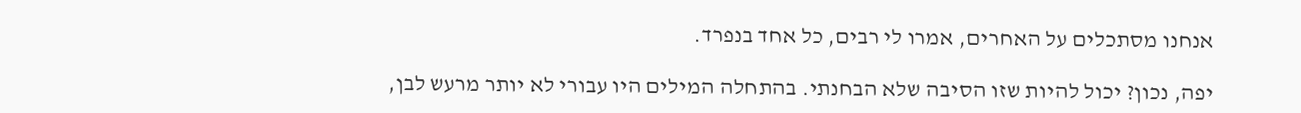אנחנו מסתכלים על האחרים, אמרו לי רבים, כל אחד בנפרד.

יפה, נכון? יכול להיות שזו הסיבה שלא הבחנתי. בהתחלה המילים היו עבורי לא יותר מרעש לבן,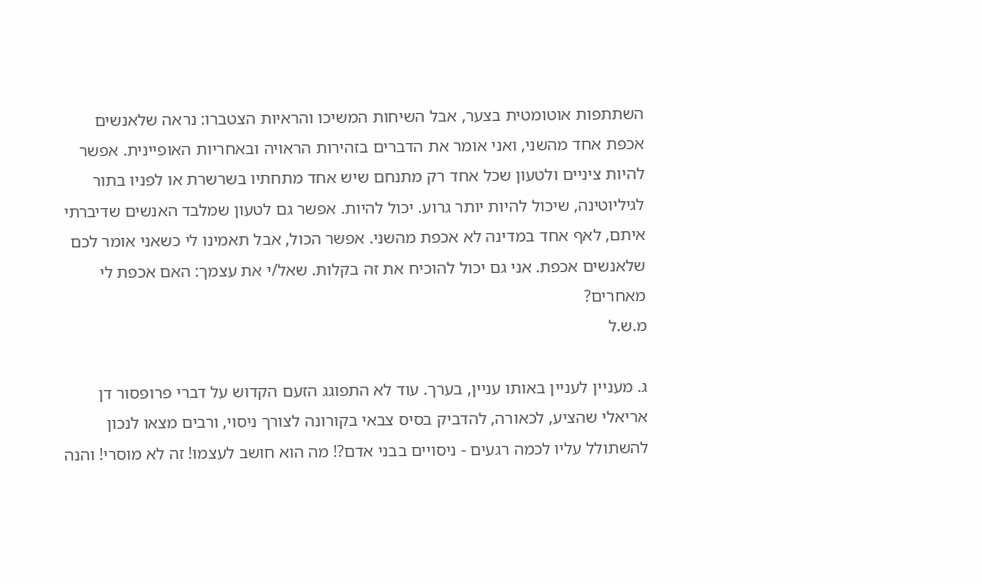השתתפות אוטומטית בצער, אבל השיחות המשיכו והראיות הצטברו: נראה שלאנשים אכפת אחד מהשני, ואני אומר את הדברים בזהירות הראויה ובאחריות האופיינית. אפשר להיות ציניים ולטעון שכל אחד רק מתנחם שיש אחד מתחתיו בשרשרת או לפניו בתור לגיליוטינה, שיכול להיות יותר גרוע. יכול להיות. אפשר גם לטעון שמלבד האנשים שדיברתי איתם, לאף אחד במדינה לא אכפת מהשני. אפשר הכול, אבל תאמינו לי כשאני אומר לכם שלאנשים אכפת. אני גם יכול להוכיח את זה בקלות. שאל/י את עצמך: האם אכפת לי מאחרים?
מ.ש.ל

ג. מעניין לעניין באותו עניין, בערך. עוד לא התפוגג הזעם הקדוש על דברי פרופסור דן אריאלי שהציע, לכאורה, להדביק בסיס צבאי בקורונה לצורך ניסוי, ורבים מצאו לנכון להשתולל עליו לכמה רגעים - ניסויים בבני אדם?! מה הוא חושב לעצמו! זה לא מוסרי! והנה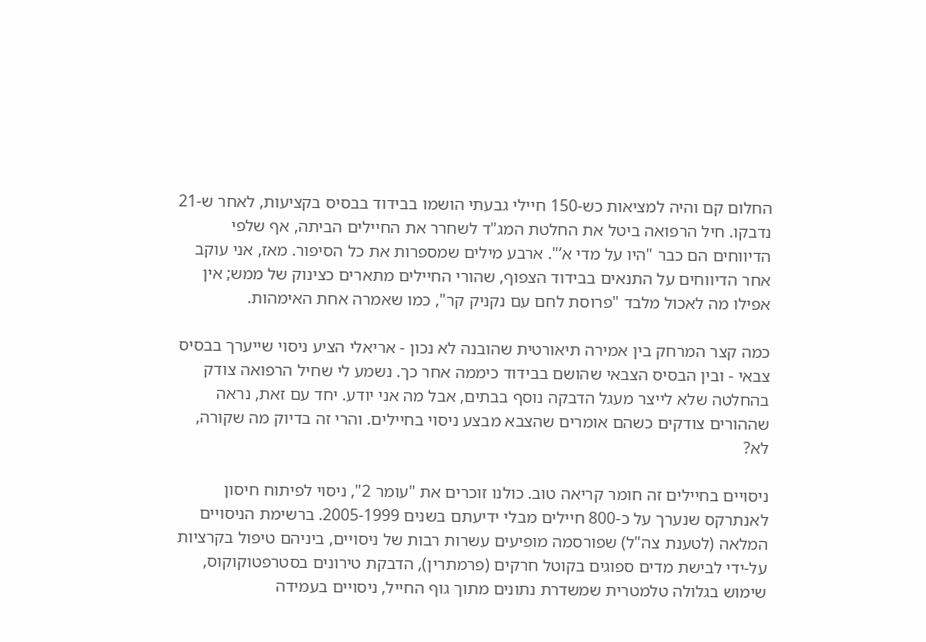החלום קם והיה למציאות כש-150 חיילי גבעתי הושמו בבידוד בבסיס בקציעות, לאחר ש-21 נדבקו. חיל הרפואה ביטל את החלטת המג"ד לשחרר את החיילים הביתה, אף שלפי הדיווחים הם כבר "היו על מדי א’". ארבע מילים שמספרות את כל הסיפור. מאז, אני עוקב אחר הדיווחים על התנאים בבידוד הצפוף, שהורי החיילים מתארים כצינוק של ממש; אין אפילו מה לאכול מלבד "פרוסת לחם עם נקניק קר", כמו שאמרה אחת האימהות.

כמה קצר המרחק בין אמירה תיאורטית שהובנה לא נכון - אריאלי הציע ניסוי שייערך בבסיס צבאי - ובין הבסיס הצבאי שהושם בבידוד כיממה אחר כך. נשמע לי שחיל הרפואה צודק בהחלטה שלא לייצר מעגל הדבקה נוסף בבתים, אבל מה אני יודע. יחד עם זאת, נראה שההורים צודקים כשהם אומרים שהצבא מבצע ניסוי בחיילים. והרי זה בדיוק מה שקורה, לא?

ניסויים בחיילים זה חומר קריאה טוב. כולנו זוכרים את "עומר 2", ניסוי לפיתוח חיסון לאנתרקס שנערך על כ-800 חיילים מבלי ידיעתם בשנים 2005-1999. ברשימת הניסויים המלאה (לטענת צה"ל) שפורסמה מופיעים עשרות רבות של ניסויים, ביניהם טיפול בקרציות על-ידי לבישת מדים ספוגים בקוטל חרקים (פרמתרין), הדבקת טירונים בסטרפטוקוקוס, שימוש בגלולה טלמטרית שמשדרת נתונים מתוך גוף החייל, ניסויים בעמידה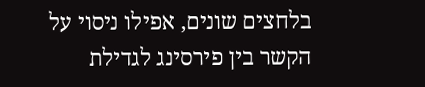בלחצים שונים, אפילו ניסוי על הקשר בין פירסינג לגדילת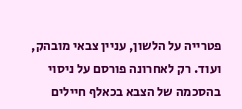פטרייה על הלשון, עניין צבאי מובהק, ועוד. רק לאחרונה פורסם על ניסוי בהסכמה של הצבא בכאלף חיילים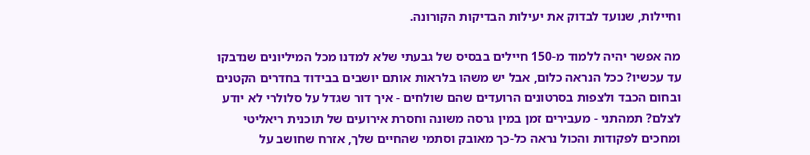וחיילות, שנועד לבדוק את יעילות הבדיקות הקורונה.

מה אפשר יהיה ללמוד מ-150 חיילים בבסיס של גבעתי שלא למדנו מכל המיליונים שנדבקו עד עכשיו? ככל הנראה כלום, אבל יש משהו בלראות אותם יושבים בבידוד בחדרים הקטנים ובחום הכבד ולצפות בסרטונים הרועדים שהם שולחים - איך דור שגדל על סלולרי לא יודע לצלם? תמהתני - מעבירים זמן במין גרסה משונה וחסרת אירועים של תוכנית ריאליטי ומחכים לפקודות והכול נראה כל-כך מאובק וסתמי שהחיים שלך, אזרח שחושב על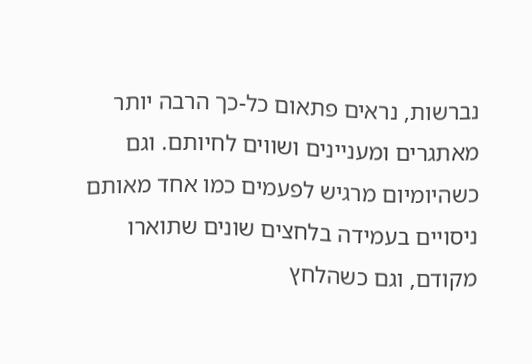נברשות, נראים פתאום כל-כך הרבה יותר מאתגרים ומעניינים ושווים לחיותם. וגם כשהיומיום מרגיש לפעמים כמו אחד מאותם ניסויים בעמידה בלחצים שונים שתוארו מקודם, וגם כשהלחץ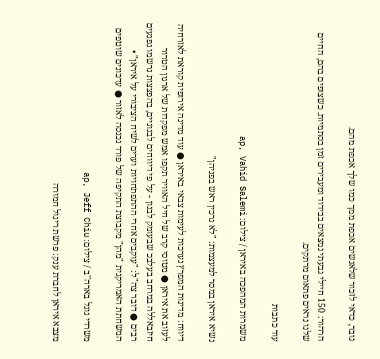גובר, כדאי לזכור שלאנשים אכפת ממך כמו שלך אכפת מהם.

הרהור: 150 חיילי גבעתי נמצאים בבידוד ומעבירים זמן בסתמיות. כשצופים בהם, החיים שלנו נראים פתאום מרתקים.

עוד כתבות

משמרות המהפכה באיראן / צילום: ap, Vahid Salemi

נשיא איראן במסר למעצמות: "לא נרכין ראש בפניהן"

דיווח: מדינות המפרץ נערכות לעימות צבאי באיראן ● עוד מדינה אירופית קוראת לאזרחיה לעזוב את איראן ● מטוסי קרב של חיל האוויר תקפו אמש מפקדות של ארגון הטרור חיזבאללה במרחב בעלבכ שבעומק לבנון - על פי דיווחים לבנוניים, בהפצצות נרשמו נפגעים רבים ● דובר צה"ל: "עוקבים אחרי ההתפתחויות וערים לשיח הציבורי על איראן" • המשחתת האמריקנית "מהן" מקבוצת התקיפה של פורד נכנסה לאזור ● עדכונים שוטפים

משרדי גוגל בארה''ב / צילום: ap, Jeff Chiu

מצבא איראן לחברת ענק: פרשת ריגול חמורה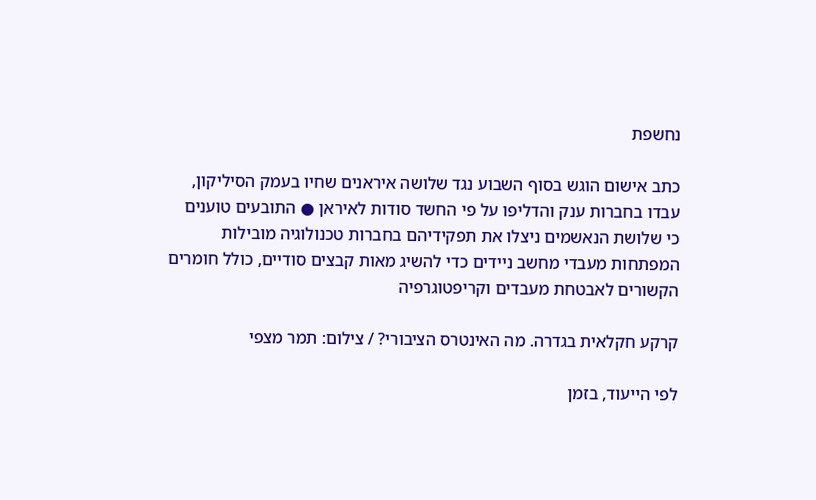נחשפת

כתב אישום הוגש בסוף השבוע נגד שלושה איראנים שחיו בעמק הסיליקון, עבדו בחברות ענק והדליפו על פי החשד סודות לאיראן ● התובעים טוענים כי שלושת הנאשמים ניצלו את תפקידיהם בחברות טכנולוגיה מובילות המפתחות מעבדי מחשב ניידים כדי להשיג מאות קבצים סודיים, כולל חומרים הקשורים לאבטחת מעבדים וקריפטוגרפיה

קרקע חקלאית בגדרה. מה האינטרס הציבורי? / צילום: תמר מצפי

לפי הייעוד, בזמן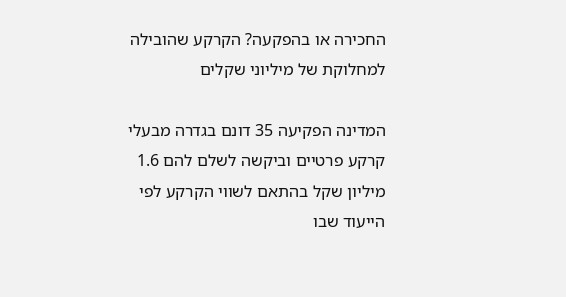החכירה או בהפקעה? הקרקע שהובילה למחלוקת של מיליוני שקלים

המדינה הפקיעה 35 דונם בגדרה מבעלי קרקע פרטיים וביקשה לשלם להם 1.6 מיליון שקל בהתאם לשווי הקרקע לפי הייעוד שבו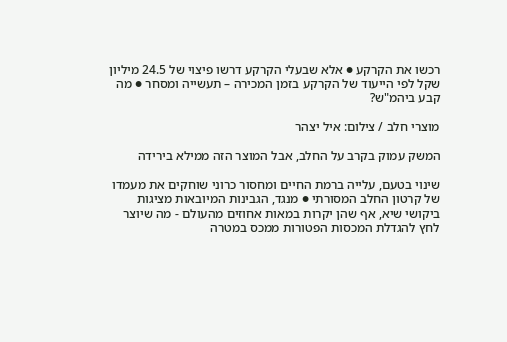רכשו את הקרקע ● אלא שבעלי הקרקע דרשו פיצוי של 24.5 מיליון שקל לפי הייעוד של הקרקע בזמן המכירה – תעשייה ומסחר ● מה קבע ביהמ"ש?

מוצרי חלב / צילום: איל יצהר

המשק עמוק בקרב על החלב, אבל המוצר הזה ממילא בירידה

שינוי בטעם, עלייה ברמת החיים ומחסור כרוני שוחקים את מעמדו של קרטון החלב המסורתי ● מנגד, הגבינות המיובאות מציגות ביקושי שיא, אף שהן יקרות במאות אחוזים מהעולם - מה שיוצר לחץ להגדלת המכסות הפטורות ממכס במטרה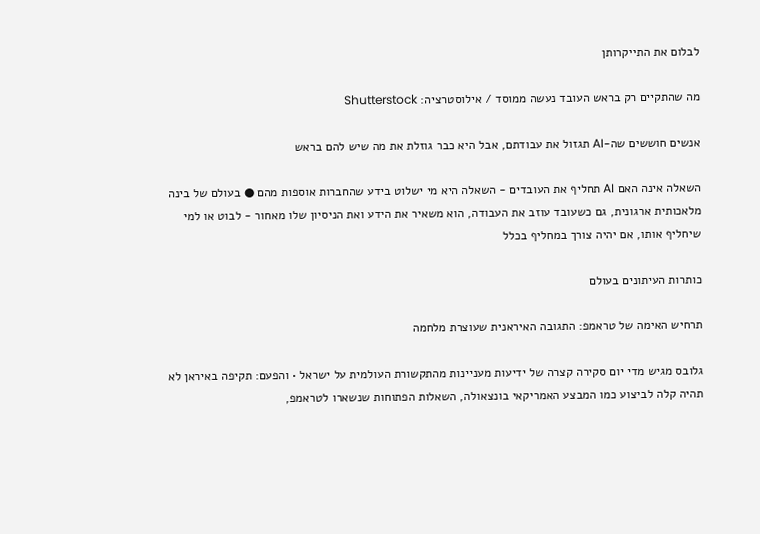לבלום את התייקרותן

מה שהתקיים רק בראש העובד נעשה ממוסד / אילוסטרציה: Shutterstock

אנשים חוששים שה-AI תגזול את עבודתם, אבל היא כבר גוזלת את מה שיש להם בראש

השאלה אינה האם AI תחליף את העובדים - השאלה היא מי ישלוט בידע שהחברות אוספות מהם ● בעולם של בינה מלאכותית ארגונית, גם כשעובד עוזב את העבודה, הוא משאיר את הידע ואת הניסיון שלו מאחור - לבוט או למי שיחליף אותו, אם יהיה צורך במחליף בכלל

כותרות העיתונים בעולם

תרחיש האימה של טראמפ: התגובה האיראנית שעוצרת מלחמה

גלובס מגיש מדי יום סקירה קצרה של ידיעות מעניינות מהתקשורת העולמית על ישראל • והפעם: תקיפה באיראן לא תהיה קלה לביצוע כמו המבצע האמריקאי בונצאולה, השאלות הפתוחות שנשארו לטראמפ,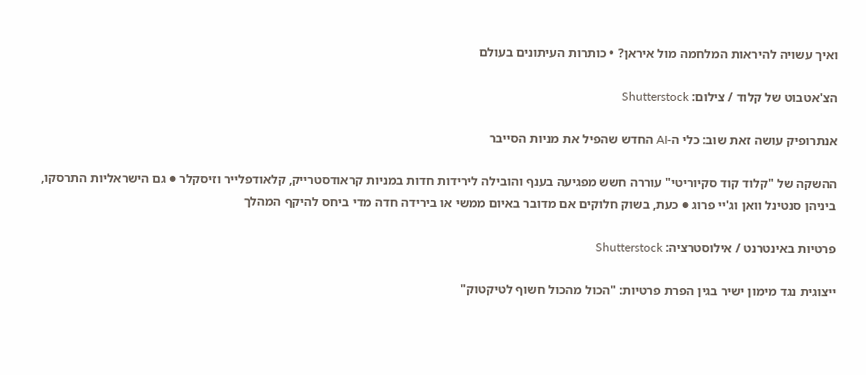ואיך עשויה להיראות המלחמה מול איראן? • כותרות העיתונים בעולם

הצ'אטבוט של קלוד / צילום: Shutterstock

אנתרופיק עושה זאת שוב: כלי ה-AI החדש שהפיל את מניות הסייבר

ההשקה של "קלוד קוד סקיוריטי" עוררה חשש מפגיעה בענף והובילה לירידות חדות במניות קראודסטרייק, קלאודפלייר וזיסקלר ● גם הישראליות התרסקו, ביניהן סנטינל וואן וג'יי פרוג ● כעת, בשוק חלוקים אם מדובר באיום ממשי או בירידה חדה מדי ביחס להיקף המהלך

פרטיות באינטרנט / אילוסטרציה: Shutterstock

ייצוגית נגד מימון ישיר בגין הפרת פרטיות: "הכול מהכול חשוף לטיקטוק"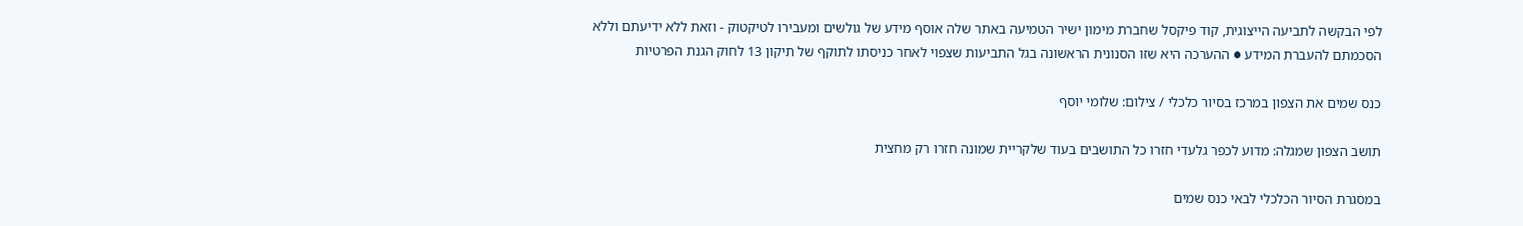לפי הבקשה לתביעה הייצוגית, קוד פיקסל שחברת מימון ישיר הטמיעה באתר שלה אוסף מידע של גולשים ומעבירו לטיקטוק - וזאת ללא ידיעתם וללא הסכמתם להעברת המידע ● ההערכה היא שזו הסנונית הראשונה בגל התביעות שצפוי לאחר כניסתו לתוקף של תיקון 13 לחוק הגנת הפרטיות

כנס שמים את הצפון במרכז בסיור כלכלי / צילום: שלומי יוסף

תושב הצפון שמגלה: מדוע לכפר גלעדי חזרו כל התושבים בעוד שלקריית שמונה חזרו רק מחצית

במסגרת הסיור הכלכלי לבאי כנס שמים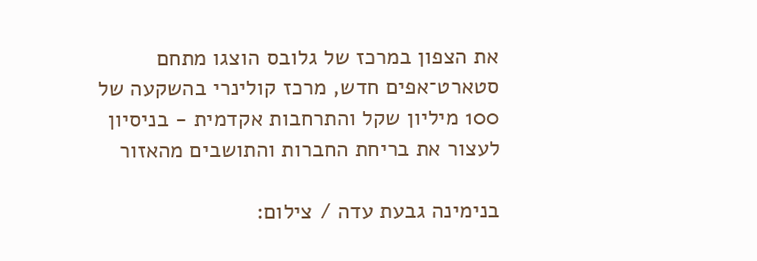את הצפון במרכז של גלובס הוצגו מתחם סטארט־אפים חדש, מרכז קולינרי בהשקעה של 100 מיליון שקל והתרחבות אקדמית - בניסיון  לעצור את בריחת החברות והתושבים מהאזור

בנימינה גבעת עדה / צילום: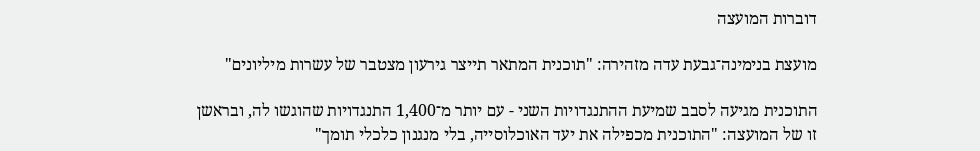דוברות המועצה

מועצת בנימינה־גבעת עדה מזהירה: "תוכנית המתאר תייצר גירעון מצטבר של עשרות מיליונים"

התוכנית מגיעה לסבב שמיעת ההתנגדויות השני - עם יותר מ־1,400 התנגדויות שהוגשו לה, ובראשן זו של המועצה: "התוכנית מכפילה את יעד האוכלוסייה, בלי מנגנון כלכלי תומך"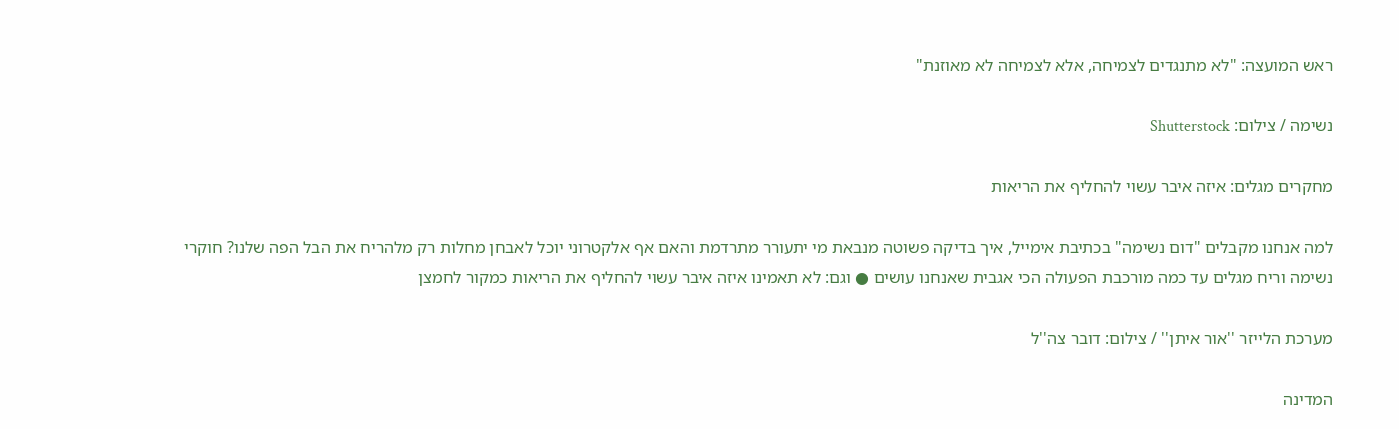ראש המועצה: "לא מתנגדים לצמיחה, אלא לצמיחה לא מאוזנת"

נשימה / צילום: Shutterstock

מחקרים מגלים: איזה איבר עשוי להחליף את הריאות

למה אנחנו מקבלים "דום נשימה" בכתיבת אימייל, איך בדיקה פשוטה מנבאת מי יתעורר מתרדמת והאם אף אלקטרוני יוכל לאבחן מחלות רק מלהריח את הבל הפה שלנו? חוקרי נשימה וריח מגלים עד כמה מורכבת הפעולה הכי אגבית שאנחנו עושים ● וגם: לא תאמינו איזה איבר עשוי להחליף את הריאות כמקור לחמצן

מערכת הלייזר ''אור איתן'' / צילום: דובר צה''ל

המדינה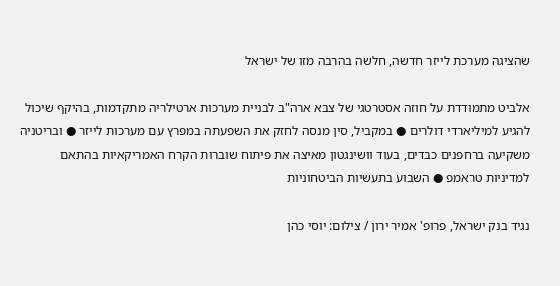שהציגה מערכת לייזר חדשה, חלשה בהרבה מזו של ישראל

אלביט מתמודדת על חוזה אסטרטגי של צבא ארה"ב לבניית מערכות ארטילריה מתקדמות, בהיקף שיכול להגיע למיליארדי דולרים ● במקביל, סין מנסה לחזק את השפעתה במפרץ עם מערכות לייזר ● ובריטניה משקיעה ברחפנים כבדים, בעוד וושינגטון מאיצה את פיתוח שוברות הקרח האמריקאיות בהתאם למדיניות טראמפ ● השבוע בתעשיות הביטחוניות

נגיד בנק ישראל, פרופ' אמיר ירון / צילום: יוסי כהן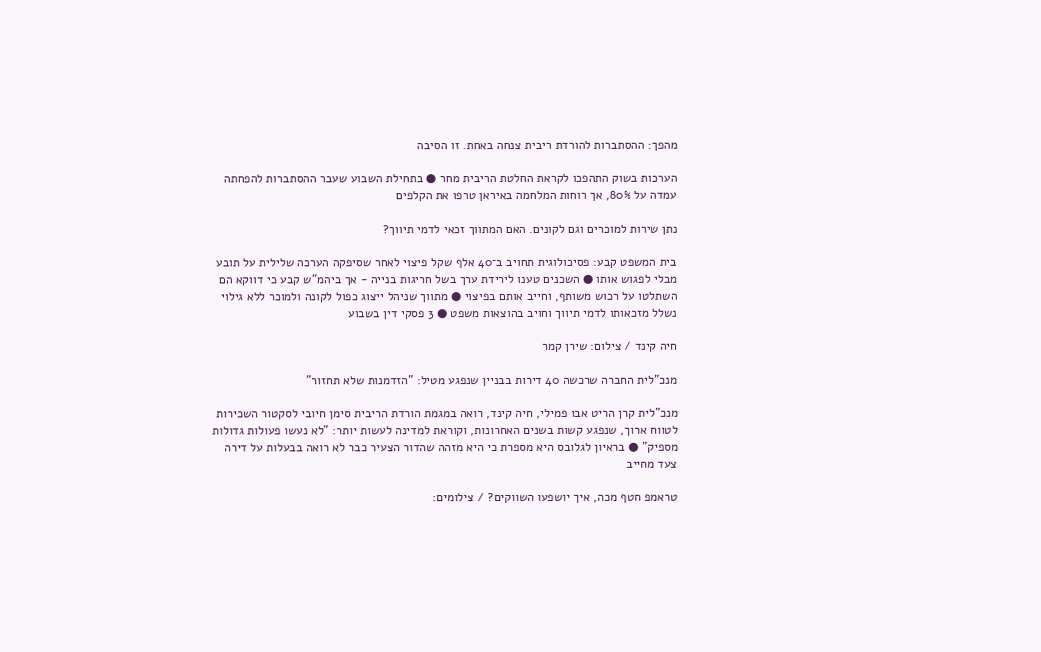מהפך: ההסתברות להורדת ריבית צנחה באחת. זו הסיבה

הערכות בשוק התהפכו לקראת החלטת הריבית מחר ● בתחילת השבוע שעבר ההסתברות להפחתה עמדה על 80%, אך רוחות המלחמה באיראן טרפו את הקלפים

נתן שירות למוכרים וגם לקונים. האם המתווך זכאי לדמי תיווך?

בית המשפט קבע: פסיכולוגית תחויב ב־40 אלף שקל פיצוי לאחר שסיפקה הערכה שלילית על תובע מבלי לפגוש אותו ● השכנים טענו לירידת ערך בשל חריגות בנייה - אך ביהמ"ש קבע כי דווקא הם השתלטו על רכוש משותף, וחייב אותם בפיצוי ● מתווך שניהל ייצוג כפול לקונה ולמוכר ללא גילוי נשלל מזכאותו לדמי תיווך וחויב בהוצאות משפט ● 3 פסקי דין בשבוע

חיה קינד / צילום: שירן קמר

מנכ"לית החברה שרכשה 40 דירות בבניין שנפגע מטיל: "הזדמנות שלא תחזור"

מנכ"לית קרן הריט אבו פמילי, חיה קינד, רואה במגמת הורדת הריבית סימן חיובי לסקטור השכירות לטווח ארוך, שנפגע קשות בשנים האחרונות, וקוראת למדינה לעשות יותר: "לא נעשו פעולות גדולות מספיק" ● בראיון לגלובס היא מספרת כי היא מזהה שהדור הצעיר כבר לא רואה בבעלות על דירה צעד מחייב

טראמפ חטף מכה, איך יושפעו השווקים? / צילומים: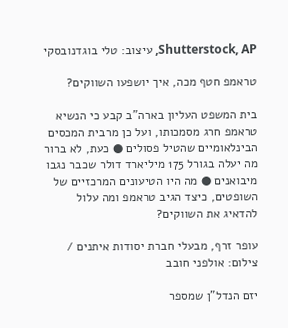Shutterstock, AP, עיצוב: טלי בוגדנובסקי

טראמפ חטף מכה, איך יושפעו השווקים?

בית המשפט העליון בארה"ב קבע כי הנשיא טראמפ חרג מסמכותו, ועל כן מרבית המכסים הבינלאומיים שהטיל פסולים ● כעת, לא ברור מה יעלה בגורל 175 מיליארד דולר שכבר נגבו מיבואנים ● מה היו הטיעונים המרכזיים של השופטים, כיצד הגיב טראמפ ומה עלול להדאיג את השווקים?

עופר זרף, מבעלי חברת יסודות איתנים / צילום: אולפני חובב

יזם הנדל"ן שמספר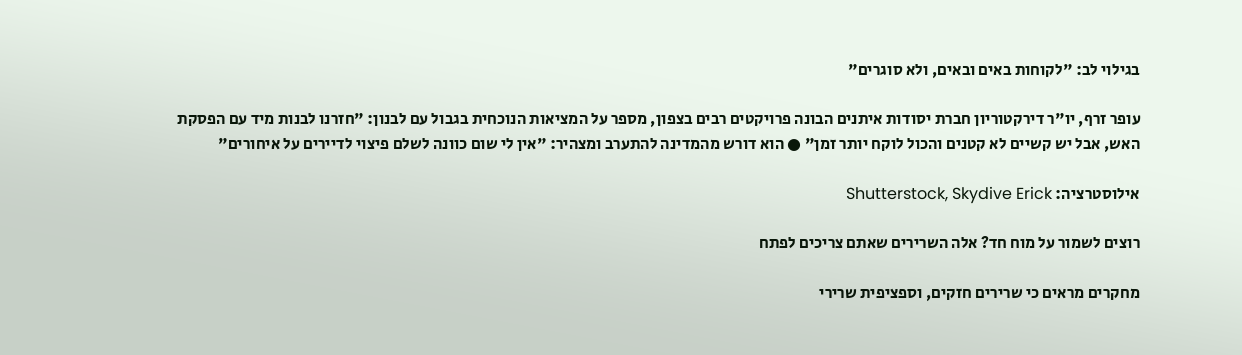בגילוי לב: "לקוחות באים ובאים, ולא סוגרים"

עופר זרף, יו"ר דירקטוריון חברת יסודות איתנים הבונה פרויקטים רבים בצפון, מספר על המציאות הנוכחית בגבול עם לבנון: "חזרנו לבנות מיד עם הפסקת האש, אבל יש קשיים לא קטנים והכול לוקח יותר זמן" ● הוא דורש מהמדינה להתערב ומצהיר: "אין לי שום כוונה לשלם פיצוי לדיירים על איחורים"

אילוסטרציה: Shutterstock, Skydive Erick

רוצים לשמור על מוח חד? אלה השרירים שאתם צריכים לפתח

מחקרים מראים כי שרירים חזקים, וספציפית שרירי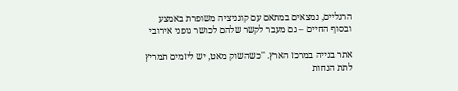הרגליים, נמצאים במתאם עם קוגניציה משופרת באמצע ובסוף החיים – גם מעבר לקשר שלהם לכושר גופני אירובי

אתר בנייה במרכז הארץ. ''כשהשוק מאט, יש ליזמים תמריץ לתת הנחות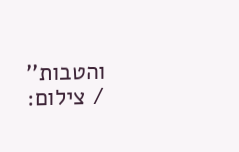והטבות'' / צילום: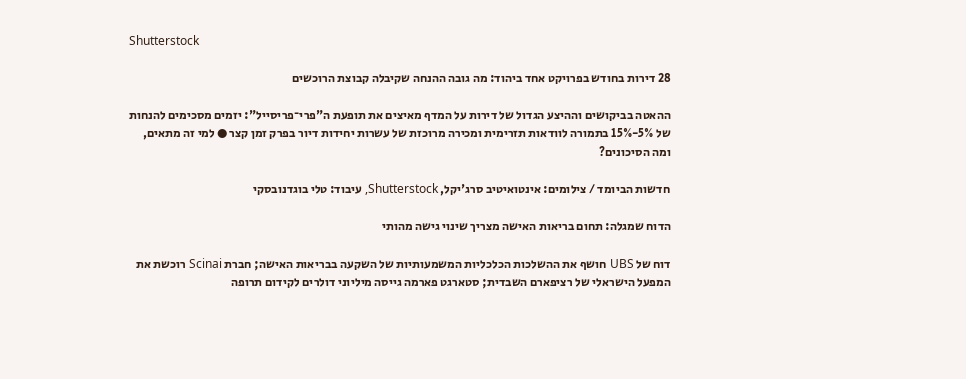Shutterstock

28 דירות בחודש בפרויקט אחד ביהוד: מה גובה ההנחה שקיבלה קבוצת הרוכשים

ההאטה בביקושים וההיצע הגדול של דירות על המדף מאיצים את תופעת ה"פרי־פריסייל": יזמים מסכימים להנחות של 5%-15% בתמורה לוודאות תזרימית ומכירה מרוכזת של עשרות יחידות דיור בפרק זמן קצר ● למי זה מתאים, ומה הסיכונים?

חדשות הביומד / צילומים: אינטואיטיב סרג'יקל, Shutterstock, עיבוד: טלי בוגדנובסקי

הדוח שמגלה: תחום בריאות האישה מצריך שינוי גישה מהותי

דוח של UBS חושף את ההשלכות הכלכליות המשמעותיות של השקעה בבריאות האישה; חברת Scinai רוכשת את המפעל הישראלי של רציפארם השבדית; סטארגט פארמה גייסה מיליוני דולרים לקידום תרופה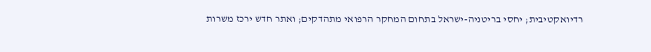רדיואקטיבית; יחסי בריטניה-ישראל בתחום המחקר הרפואי מתהדקים; ואתר חדש ירכז משרות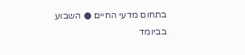בתחום מדעי החיים ● השבוע בביומד